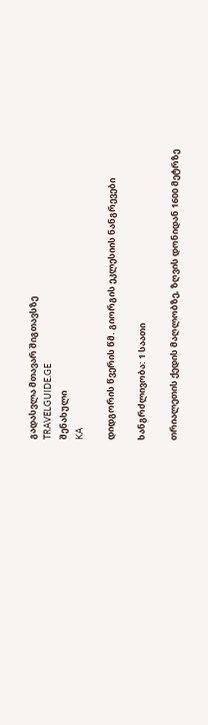გადასვლა მთავარ შიგთავსზე
TRAVELGUIDE.GE
შენახული
KA

დიდგორის წვერის წმ. გიორგის ეკლესიის ნანგრევები

ხანგრძლივობა: 1 საათი

თრიალეთის ქედის მაღლობზე, ზღვის დონიდან 1600 მეტრზე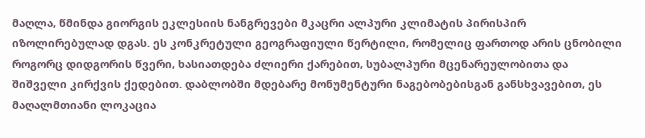მაღლა, წმინდა გიორგის ეკლესიის ნანგრევები მკაცრი ალპური კლიმატის პირისპირ იზოლირებულად დგას. ეს კონკრეტული გეოგრაფიული წერტილი, რომელიც ფართოდ არის ცნობილი როგორც დიდგორის წვერი, ხასიათდება ძლიერი ქარებით, სუბალპური მცენარეულობითა და შიშველი კირქვის ქედებით. დაბლობში მდებარე მონუმენტური ნაგებობებისგან განსხვავებით, ეს მაღალმთიანი ლოკაცია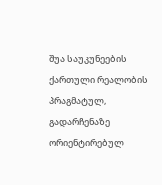შუა საუკუნეების ქართული რეალობის პრაგმატულ, გადარჩენაზე ორიენტირებულ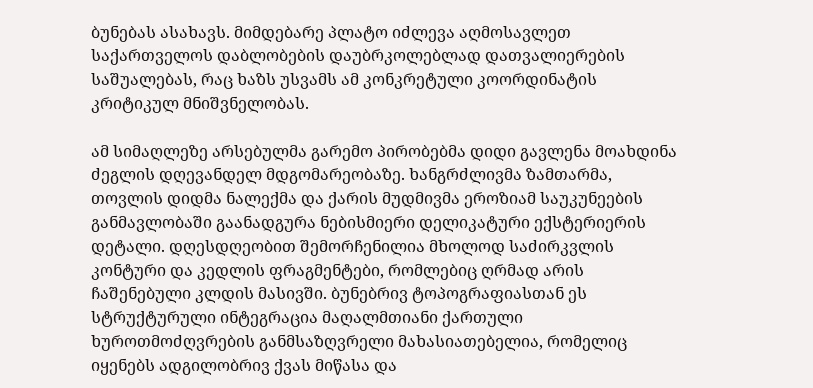ბუნებას ასახავს. მიმდებარე პლატო იძლევა აღმოსავლეთ საქართველოს დაბლობების დაუბრკოლებლად დათვალიერების საშუალებას, რაც ხაზს უსვამს ამ კონკრეტული კოორდინატის კრიტიკულ მნიშვნელობას.

ამ სიმაღლეზე არსებულმა გარემო პირობებმა დიდი გავლენა მოახდინა ძეგლის დღევანდელ მდგომარეობაზე. ხანგრძლივმა ზამთარმა, თოვლის დიდმა ნალექმა და ქარის მუდმივმა ეროზიამ საუკუნეების განმავლობაში გაანადგურა ნებისმიერი დელიკატური ექსტერიერის დეტალი. დღესდღეობით შემორჩენილია მხოლოდ საძირკვლის კონტური და კედლის ფრაგმენტები, რომლებიც ღრმად არის ჩაშენებული კლდის მასივში. ბუნებრივ ტოპოგრაფიასთან ეს სტრუქტურული ინტეგრაცია მაღალმთიანი ქართული ხუროთმოძღვრების განმსაზღვრელი მახასიათებელია, რომელიც იყენებს ადგილობრივ ქვას მიწასა და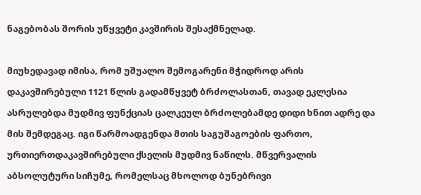ნაგებობას შორის უწყვეტი კავშირის შესაქმნელად.

მიუხედავად იმისა, რომ უშუალო შემოგარენი მჭიდროდ არის დაკავშირებული 1121 წლის გადამწყვეტ ბრძოლასთან, თავად ეკლესია ასრულებდა მუდმივ ფუნქციას ცალკეულ ბრძოლებამდე დიდი ხნით ადრე და მის შემდეგაც. იგი წარმოადგენდა მთის საგუშაგოების ფართო, ურთიერთდაკავშირებული ქსელის მუდმივ ნაწილს. მწვერვალის აბსოლუტური სიჩუმე, რომელსაც მხოლოდ ბუნებრივი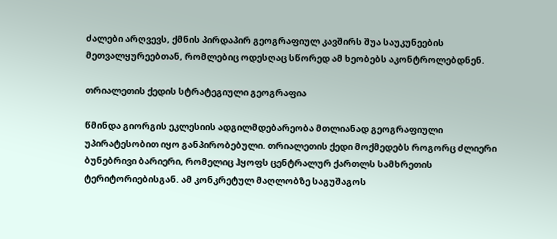ძალები არღვევს, ქმნის პირდაპირ გეოგრაფიულ კავშირს შუა საუკუნეების მეთვალყურეებთან, რომლებიც ოდესღაც სწორედ ამ ხეობებს აკონტროლებდნენ.

თრიალეთის ქედის სტრატეგიული გეოგრაფია

წმინდა გიორგის ეკლესიის ადგილმდებარეობა მთლიანად გეოგრაფიული უპირატესობით იყო განპირობებული. თრიალეთის ქედი მოქმედებს როგორც ძლიერი ბუნებრივი ბარიერი, რომელიც ჰყოფს ცენტრალურ ქართლს სამხრეთის ტერიტორიებისგან. ამ კონკრეტულ მაღლობზე საგუშაგოს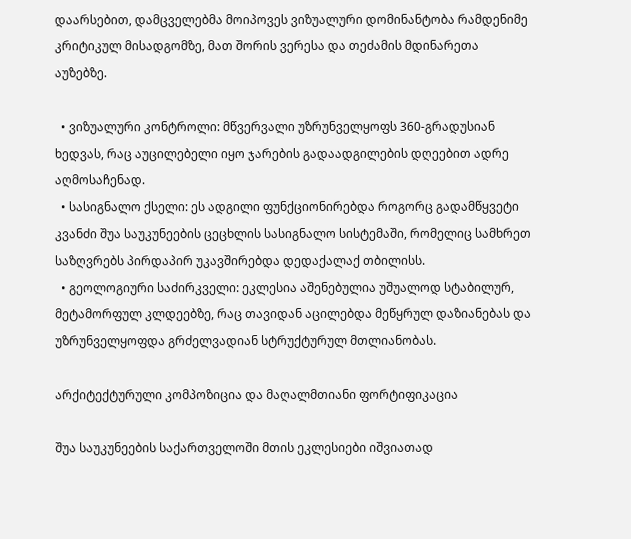დაარსებით, დამცველებმა მოიპოვეს ვიზუალური დომინანტობა რამდენიმე კრიტიკულ მისადგომზე, მათ შორის ვერესა და თეძამის მდინარეთა აუზებზე.

  • ვიზუალური კონტროლი: მწვერვალი უზრუნველყოფს 360-გრადუსიან ხედვას, რაც აუცილებელი იყო ჯარების გადაადგილების დღეებით ადრე აღმოსაჩენად.
  • სასიგნალო ქსელი: ეს ადგილი ფუნქციონირებდა როგორც გადამწყვეტი კვანძი შუა საუკუნეების ცეცხლის სასიგნალო სისტემაში, რომელიც სამხრეთ საზღვრებს პირდაპირ უკავშირებდა დედაქალაქ თბილისს.
  • გეოლოგიური საძირკველი: ეკლესია აშენებულია უშუალოდ სტაბილურ, მეტამორფულ კლდეებზე, რაც თავიდან აცილებდა მეწყრულ დაზიანებას და უზრუნველყოფდა გრძელვადიან სტრუქტურულ მთლიანობას.

არქიტექტურული კომპოზიცია და მაღალმთიანი ფორტიფიკაცია

შუა საუკუნეების საქართველოში მთის ეკლესიები იშვიათად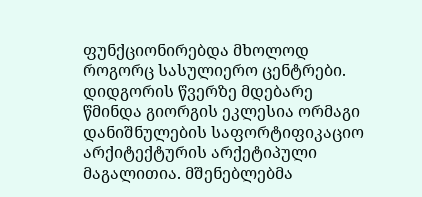ფუნქციონირებდა მხოლოდ როგორც სასულიერო ცენტრები. დიდგორის წვერზე მდებარე წმინდა გიორგის ეკლესია ორმაგი დანიშნულების საფორტიფიკაციო არქიტექტურის არქეტიპული მაგალითია. მშენებლებმა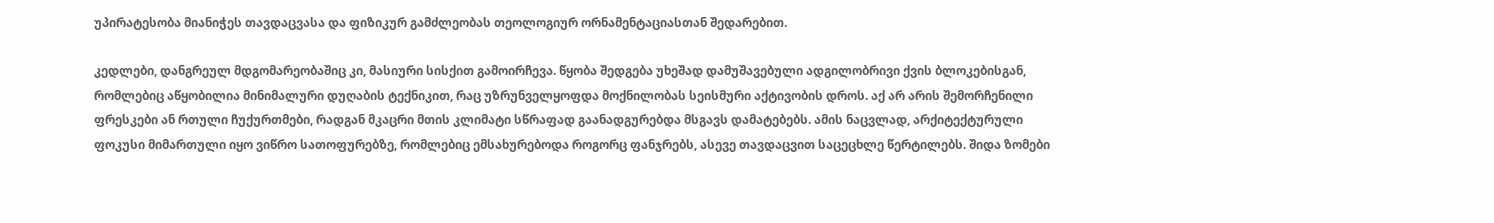უპირატესობა მიანიჭეს თავდაცვასა და ფიზიკურ გამძლეობას თეოლოგიურ ორნამენტაციასთან შედარებით.

კედლები, დანგრეულ მდგომარეობაშიც კი, მასიური სისქით გამოირჩევა. წყობა შედგება უხეშად დამუშავებული ადგილობრივი ქვის ბლოკებისგან, რომლებიც აწყობილია მინიმალური დუღაბის ტექნიკით, რაც უზრუნველყოფდა მოქნილობას სეისმური აქტივობის დროს. აქ არ არის შემორჩენილი ფრესკები ან რთული ჩუქურთმები, რადგან მკაცრი მთის კლიმატი სწრაფად გაანადგურებდა მსგავს დამატებებს. ამის ნაცვლად, არქიტექტურული ფოკუსი მიმართული იყო ვიწრო სათოფურებზე, რომლებიც ემსახურებოდა როგორც ფანჯრებს, ასევე თავდაცვით საცეცხლე წერტილებს. შიდა ზომები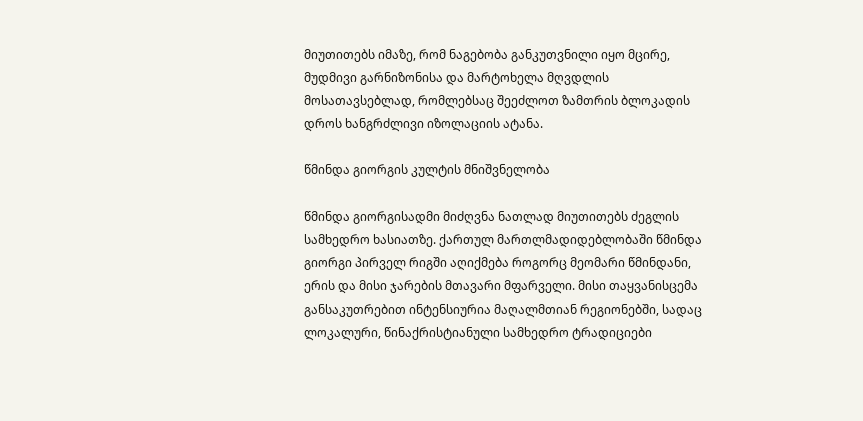მიუთითებს იმაზე, რომ ნაგებობა განკუთვნილი იყო მცირე, მუდმივი გარნიზონისა და მარტოხელა მღვდლის მოსათავსებლად, რომლებსაც შეეძლოთ ზამთრის ბლოკადის დროს ხანგრძლივი იზოლაციის ატანა.

წმინდა გიორგის კულტის მნიშვნელობა

წმინდა გიორგისადმი მიძღვნა ნათლად მიუთითებს ძეგლის სამხედრო ხასიათზე. ქართულ მართლმადიდებლობაში წმინდა გიორგი პირველ რიგში აღიქმება როგორც მეომარი წმინდანი, ერის და მისი ჯარების მთავარი მფარველი. მისი თაყვანისცემა განსაკუთრებით ინტენსიურია მაღალმთიან რეგიონებში, სადაც ლოკალური, წინაქრისტიანული სამხედრო ტრადიციები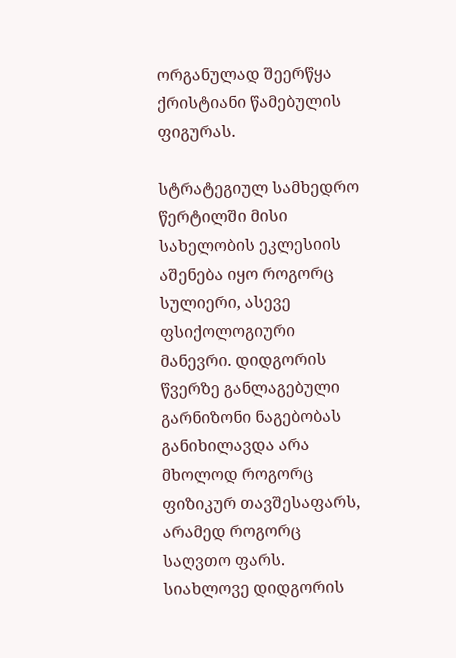ორგანულად შეერწყა ქრისტიანი წამებულის ფიგურას.

სტრატეგიულ სამხედრო წერტილში მისი სახელობის ეკლესიის აშენება იყო როგორც სულიერი, ასევე ფსიქოლოგიური მანევრი. დიდგორის წვერზე განლაგებული გარნიზონი ნაგებობას განიხილავდა არა მხოლოდ როგორც ფიზიკურ თავშესაფარს, არამედ როგორც საღვთო ფარს. სიახლოვე დიდგორის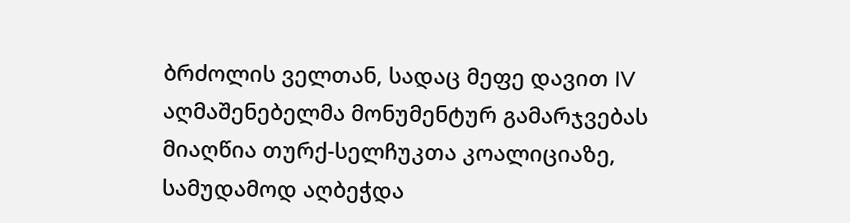ბრძოლის ველთან, სადაც მეფე დავით IV აღმაშენებელმა მონუმენტურ გამარჯვებას მიაღწია თურქ-სელჩუკთა კოალიციაზე, სამუდამოდ აღბეჭდა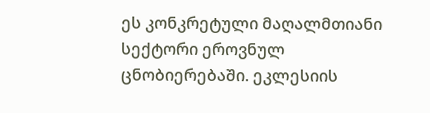ეს კონკრეტული მაღალმთიანი სექტორი ეროვნულ ცნობიერებაში. ეკლესიის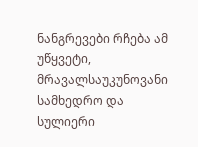ნანგრევები რჩება ამ უწყვეტი, მრავალსაუკუნოვანი სამხედრო და სულიერი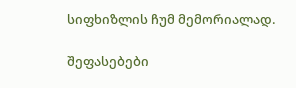სიფხიზლის ჩუმ მემორიალად.

შეფასებები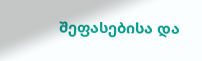შეფასებისა და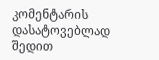კომენტარის დასატოვებლად შედით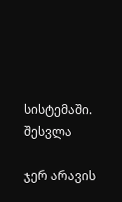სისტემაში. შესვლა

ჯერ არავის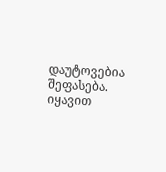დაუტოვებია შეფასება. იყავით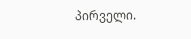პირველი.